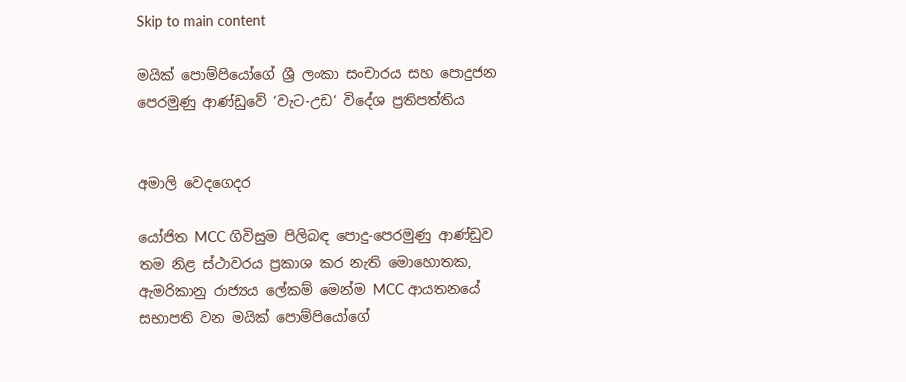Skip to main content

මයික් පොම්පියෝගේ ශ්‍රී ලංකා සංචාරය සහ පොදුජන පෙරමුණු ආණ්ඩුවේ ‘වැට-උඩ‘ විදේශ ප්‍රතිපත්තිය


අමාලි වෙදගෙදර

යෝජිත MCC ගිවිසුම පිලිබඳ පොදු-පෙරමුණු ආණ්ඩුව තම නිළ ස්ථාවරය ප්‍රකාශ කර නැති මොහොතක, ඇමරිකානු රාජ්‍යය ලේකම් මෙන්ම MCC ආයතනයේ සභාපති වන මයික් පොම්පියෝගේ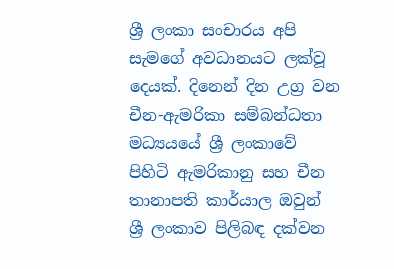ශ්‍රී ලංකා සංචාරය අපි සැමගේ අවධානයට ලක්වූ දෙයක්. දිනෙන් දින උග්‍ර වන චීන-ඇමරිකා සම්බන්ධතා මධ්‍යයයේ ශ්‍රී ලංකාවේ පිහිටි ඇමරිකානු සහ චීන තානාපති කාර්යාල ඔවුන්  ශ්‍රී ලංකාව පිලිබඳ දක්වන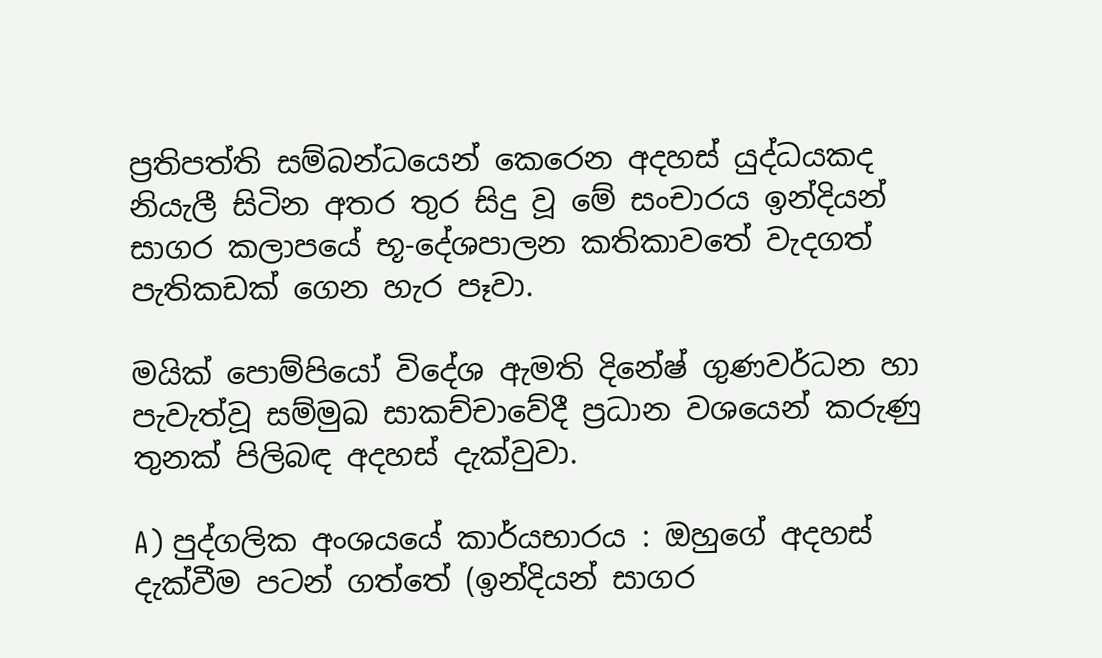ප්‍රතිපත්ති සම්බන්ධයෙන් කෙරෙන අදහස් යුද්ධයකද නියැලී සිටින අතර තුර සිදු වූ මේ සංචාරය ඉන්දියන් සාගර කලාපයේ භූ-දේශපාලන කතිකාවතේ වැදගත් පැතිකඩක් ගෙන හැර පෑවා.

මයික් පොම්පියෝ විදේශ ඇමති දිනේෂ් ගුණවර්ධන හා පැවැත්වූ සම්මුඛ සාකච්චාවේදී ප්‍රධාන වශයෙන් කරුණු තුනක් පිලිබඳ අදහස් දැක්වුවා.

A) පුද්ගලික අංශයයේ කාර්යභාරය : ඔහුගේ අදහස් දැක්වීම පටන් ගත්තේ (ඉන්දියන් සාගර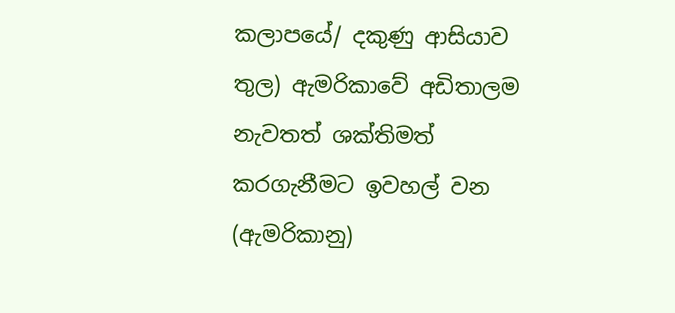කලාපයේ/ දකුණු ආසියාව තුල) ඇමරිකාවේ අඩිතාලම නැවතත් ශක්තිමත් කරගැනීමට ඉවහල් වන (ඇමරිකානු)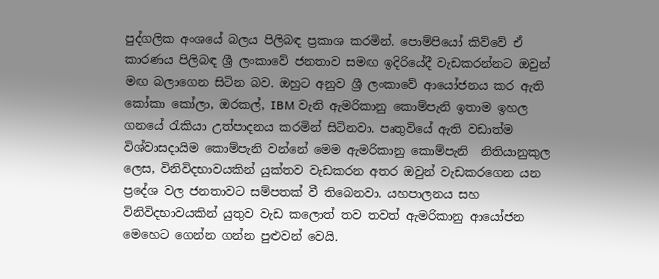පුද්ගලික අංශයේ බලය පිලිබඳ ප්‍රකාශ කරමින්. පොම්පියෝ කිව්වේ ඒ කාරණය පිලිබඳ ශ්‍රී ලංකාවේ ජනතාව සමඟ ඉදිරියේදී වැඩකරන්නට ඔවුන් මඟ බලාගෙන සිටින බව. ඔහුට අනුව ශ්‍රී ලංකාවේ ආයෝජනය කර ඇති කෝකා කෝලා, ඔරකල්, IBM වැනි ඇමරිකානු කොම්පැනි ඉතාම ඉහල ගනයේ රැකියා උත්පාදනය කරමින් සිටිනවා. පෘතුවියේ ඇති වඩාත්ම විශ්වාසදායිම කොම්පැනි වන්නේ මෙම ඇමරිකානු කොම්පැනි  නිතියානුකුල ලෙස, විනිවිදභාවයකින් යුක්තව වැඩකරන අතර ඔවුන් වැඩකරගෙන යන ප්‍රදේශ වල ජනතාවට සම්පතක් වී තිබෙනවා. යහපාලනය සහ විනිවිදභාවයකින් යුතුව වැඩ කලොත් තව තවත් ඇමරිකානු ආයෝජන මෙහෙට ගෙන්න ගන්න පුළුවන් වෙයි.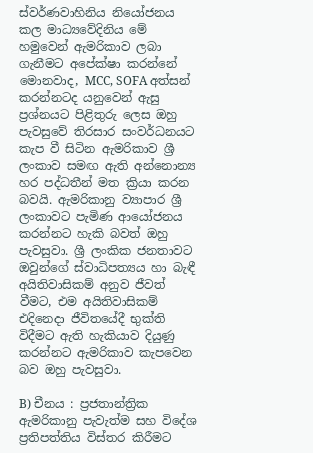ස්වර්ණවාහිනිය නියෝජනය කල මාධ්‍යවේදිනිය මේ හමුවෙන් ඇමරිකාව ලබා ගැනීමට අපේක්ෂා කරන්නේ මොනවාද, MCC, SOFA අත්සන් කරන්නටද යනුවෙන් ඇසු ප්‍රශ්නයට පිළිතුරු ලෙස ඔහු පැවසුවේ තිරසාර සංවර්ධනයට කැප වී සිටින ඇමරිකාව ශ්‍රී ලංකාව සමඟ ඇති අන්නොන්‍ය හර පද්ධතීන් මත ක්‍රියා කරන බවයි. ඇමරිකානු ව්‍යාපාර ශ්‍රී ලංකාවට පැමිණ ආයෝජනය කරන්නට හැකි බවත් ඔහු පැවසුවා. ශ්‍රී ලංකික ජනතාවට ඔවුන්ගේ ස්වාධිපත්‍යය හා බැඳී අයිතිවාසිකම් අනුව ජීවත් වීමට, එම අයිතිවාසිකම් එදිනෙදා ජීවිතයේදී භුක්ති විදීමට ඇති හැකියාව දියුණු කරන්නට ඇමරිකාව කැපවෙන බව ඔහු පැවසුවා.

B) චීනය : ප්‍රජතාන්ත්‍රික ඇමරිකානු පැවැත්ම සහ විදේශ ප්‍රතිපත්තිය විස්තර කිරීමට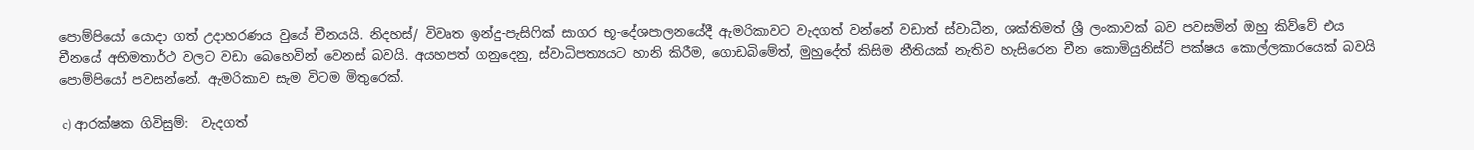පොම්පියෝ යොදා ගත් උදාහරණය වුයේ චීනයයි. නිදහස්/ විවෘත ඉන්දු-පැසිෆික් සාගර භූ-දේශපාලනයේදී ඇමරිකාවට වැදගත් වන්නේ වඩාත් ස්වාධීන, ශක්තිමත් ශ්‍රී ලංකාවක් බව පවසමින් ඔහු කිව්වේ එය චීනයේ අභිමතාර්ථ වලට වඩා බෙහෙවින් වෙනස් බවයි. අයහපත් ගනුදෙනු, ස්වාධිපත්‍යයට හානි කිරීම, ගොඩබිමේත්, මුහුදේත් කිසිම නීතියක් නැතිව හැසිරෙන චීන කොමියුනිස්ට් පක්ෂය කොල්ලකාරයෙක් බවයි පොම්පියෝ පවසන්නේ. ඇමරිකාව සැම විටම මිතුරෙක්.

 c) ආරක්ෂක ගිවිසුම්:  වැදගත්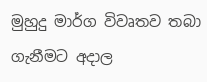මුහුදු මාර්ග විවෘතව තබා ගැනීමට අදාල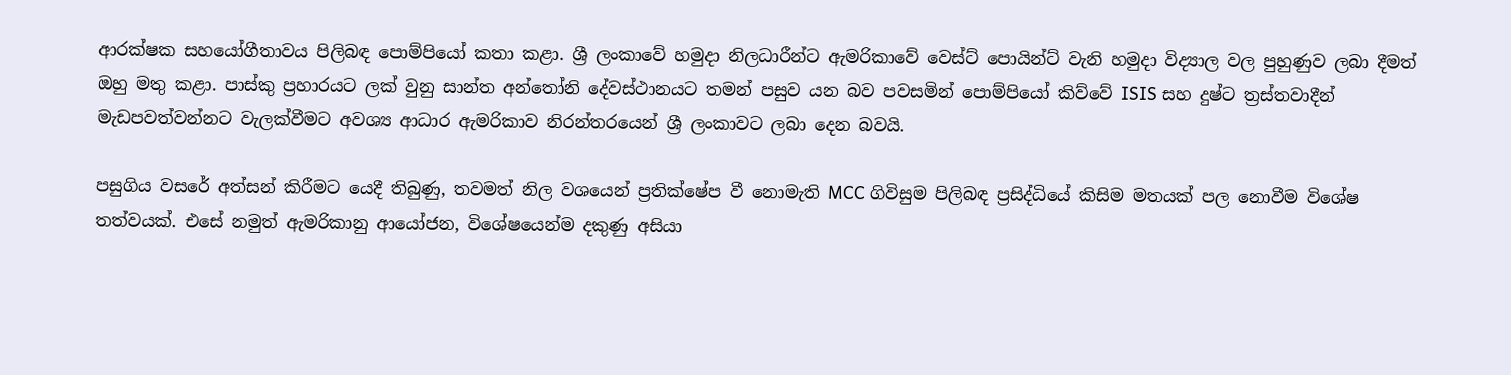ආරක්ෂක සහයෝගීතාවය පිලිබඳ පොම්පියෝ කතා කළා. ශ්‍රී ලංකාවේ හමුදා නිලධාරීන්ට ඇමරිකාවේ වෙස්ට් පොයින්ට් වැනි හමුදා විද්‍යාල වල පුහුණුව ලබා දීමත් ඔහු මතු කළා. පාස්කු ප්‍රහාරයට ලක් වුනු සාන්ත අන්තෝනි දේවස්ථානයට තමන් පසුව යන බව පවසමින් පොම්පියෝ කිව්වේ ISIS සහ දුෂ්ට ත්‍රස්තවාදීන් මැඩපවත්වන්නට වැලක්වීමට අවශ්‍ය ආධාර ඇමරිකාව නිරන්තරයෙන් ශ්‍රී ලංකාවට ලබා දෙන බවයි.

පසුගිය වසරේ අත්සන් කිරීමට යෙදී තිබුණු, තවමත් නිල වශයෙන් ප්‍රතික්ෂේප වී නොමැති MCC ගිවිසුම පිලිබඳ ප්‍රසිද්ධියේ කිසිම මතයක් පල නොවීම විශේෂ තත්වයක්. එසේ නමුත් ඇමරිකානු ආයෝජන, විශේෂයෙන්ම දකුණු අසියා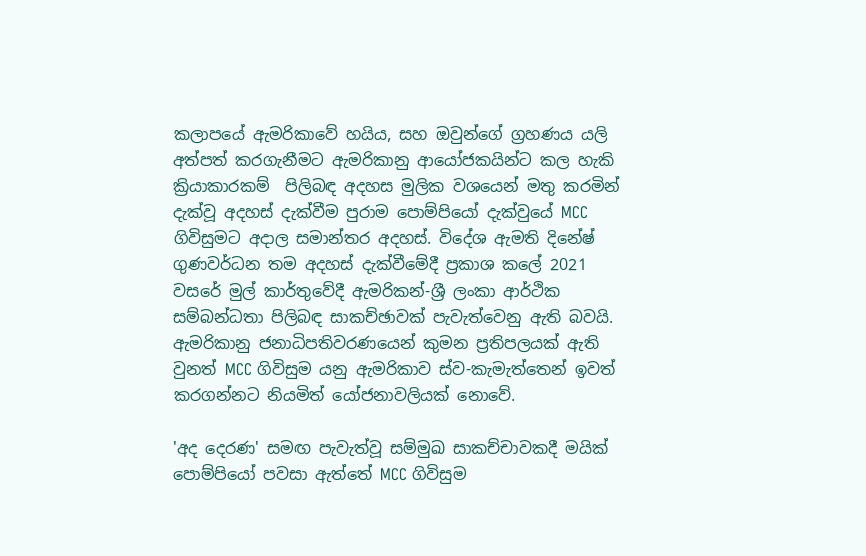කලාපයේ ඇමරිකාවේ හයිය, සහ ඔවුන්ගේ ග්‍රහණය යලි අත්පත් කරගැනීමට ඇමරිකානු ආයෝජකයින්ට කල හැකි ක්‍රියාකාරකම්  පිලිබඳ අදහස මුලික වශයෙන් මතු කරමින් දැක්වූ අදහස් දැක්වීම පුරාම පොම්පියෝ දැක්වුයේ MCC ගිවිසුමට අදාල සමාන්තර අදහස්. විදේශ ඇමති දිනේෂ් ගුණවර්ධන තම අදහස් දැක්වීමේදී ප්‍රකාශ කලේ 2021 වසරේ මුල් කාර්තුවේදී ඇමරිකන්-ශ්‍රී ලංකා ආර්ථික සම්බන්ධතා පිලිබඳ සාකච්ඡාවක් පැවැත්වෙනු ඇති බවයි. ඇමරිකානු ජනාධිපතිවරණයෙන් කුමන ප්‍රතිපලයක් ඇති වුනත් MCC ගිවිසුම යනු ඇමරිකාව ස්ව-කැමැත්තෙන් ඉවත් කරගන්නට නියමිත් යෝජනාවලියක් නොවේ.

'අද දෙරණ' සමඟ පැවැත්වූ සම්මුඛ සාකච්චාවකදී මයික් පොම්පියෝ පවසා ඇත්තේ MCC ගිවිසුම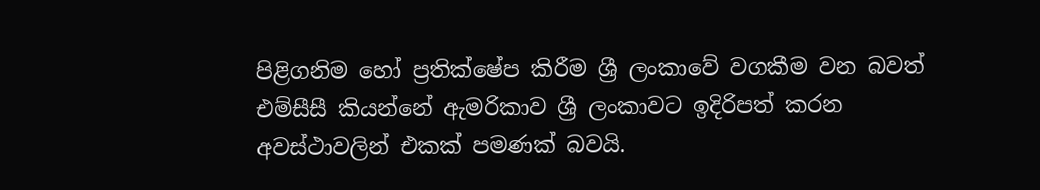පිළිගනිම හෝ ප්‍රතික්ෂේප කිරීම ශ්‍රී ලංකාවේ වගකීම වන බවත් එම්සීසී කියන්නේ ඇමරිකාව ශ්‍රී ලංකාවට ඉදිරිපත් කරන අවස්ථාවලින් එකක් පමණක් බවයි.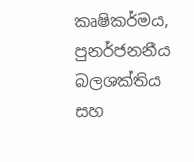කෘෂිකර්මය, පුනර්ජනනීය බලශක්තිය සහ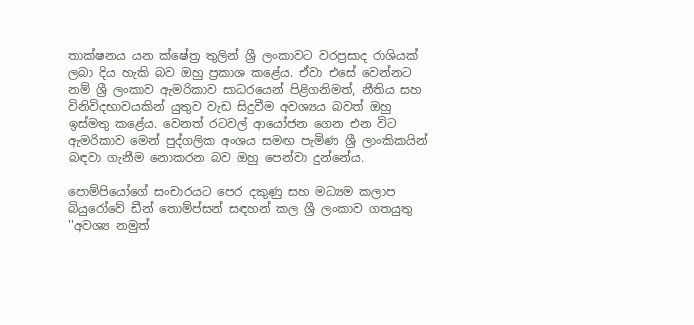තාක්ෂනය යන ක්ෂේත්‍ර තුලින් ශ්‍රී ලංකාවට වරප්‍රසාද රාශියක් ලබා දිය හැකි බව ඔහු ප්‍රකාශ කළේය. ඒවා එසේ වෙන්නට නම් ශ්‍රී ලංකාව ඇමරිකාව සාධරයෙන් පිළිගනිමත්, නීතිය සහ විනිවිදභාවයකින් යුතුව වැඩ සිදුවීම අවශ්‍යය බවත් ඔහු ඉස්මතු කළේය. වෙනත් රටවල් ආයෝජන ගෙන එන විට ඇමරිකාව මෙන් පුද්ගලික අංශය සමඟ පැමිණ ශ්‍රී ලාංකිකයින් බඳවා ගැනීම නොකරන බව ඔහු පෙන්වා දුන්නේය.

පොම්පියෝගේ සංචාරයට පෙර දකුණු සහ මධ්‍යම කලාප බියුරෝවේ ඩීන් තොම්ප්සන් සඳහන් කල ශ්‍රී ලංකාව ගතයුතු  ''අවශ්‍ය නමුත්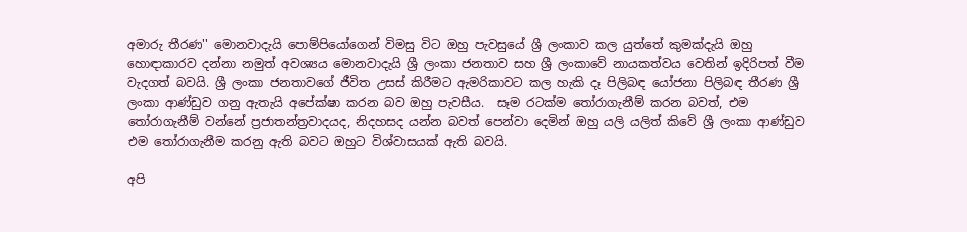අමාරු තීරණ'' මොනවාදැයි පොම්පියෝගෙන් විමසු විට ඔහු පැවසුයේ ශ්‍රී ලංකාව කල යුත්තේ කුමක්දැයි ඔහු හොඳාකාරව දන්නා නමුත් අවශ්‍යය මොනවාදැයි ශ්‍රී ලංකා ජනතාව සහ ශ්‍රී ලංකාවේ නායකත්වය වෙතින් ඉදිරිපත් වීම වැදගත් බවයි. ශ්‍රී ලංකා ජනතාවගේ ජීවිත උසස් කිරීමට ඇමරිකාවට කල හැකි දෑ පිලිබඳ යෝජනා පිලිබඳ තීරණ ශ්‍රී ලංකා ආණ්ඩුව ගනු ඇතැයි අපේක්ෂා කරන බව ඔහු පැවසීය.  සෑම රටක්ම තෝරාගැනීම් කරන බවත්, එම තෝරාගැනීම් වන්නේ ප්‍රජාතන්ත්‍රවාදයද, නිදහසද යන්න බවත් පෙන්වා දෙමින් ඔහු යලි යලිත් කිවේ ශ්‍රී ලංකා ආණ්ඩුව එම තෝරාගැනීම කරනු ඇති බවට ඔහුට විශ්වාසයක් ඇති බවයි.

අපි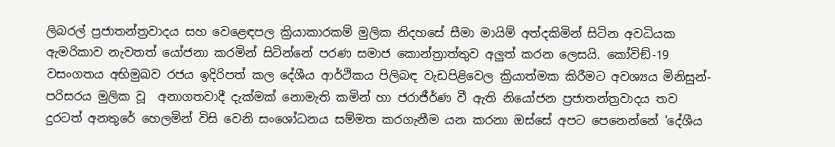ලිබරල් ප්‍රජාතන්ත්‍රවාදය සහ වෙළෙඳපල ක්‍රියාකාරකම් මුලික නිදහසේ සීමා මායිම් අත්දකිමින් සිටින අවධියක ඇමරිකාව නැවතත් යෝජනා කරමින් සිටින්නේ පරණ සමාජ කොන්ත්‍රාත්තුව අලුත් කරන ලෙසයි. කෝවිඞ්-19 වසංගතය අභිමුඛව රජය ඉදිරිපත් කල දේශීය ආර්ථිකය පිලිබඳ වැඩපිළිවෙල ක්‍රියාත්මක කිරීමට අවශ්‍යය මිනිසුන්-පරිසරය මුලික වූ  අනාගතවාදී දැක්මක් නොමැති කමින් හා ජරාජීර්ණ වී ඇති නියෝජන ප්‍රජාතන්ත්‍රවාදය තව දුරටත් අනතුරේ හෙලමින් විසි වෙනි සංශෝධනය සම්මත කරගැනීම යන කරනා ඔස්සේ අපට පෙනෙන්නේ 'දේශීය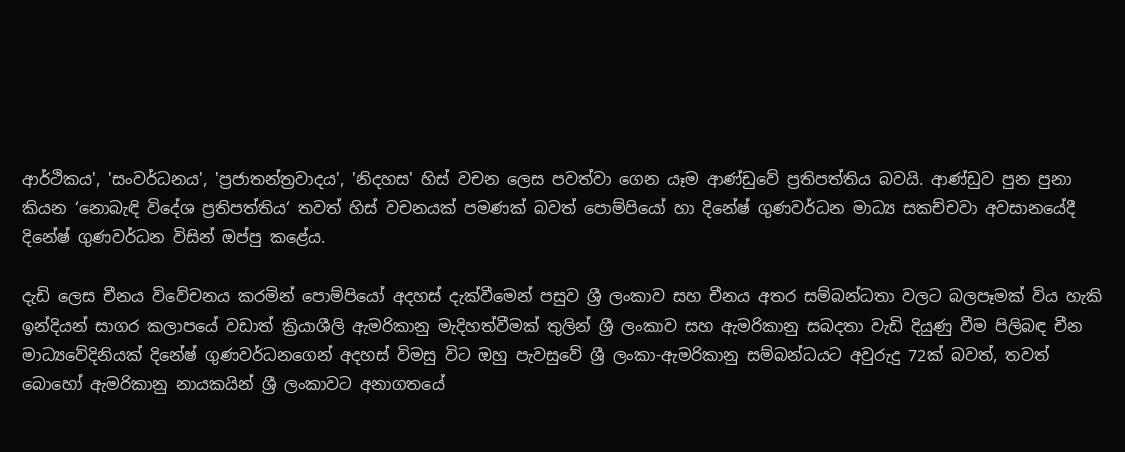ආර්ථිකය', 'සංවර්ධනය', 'ප්‍රජාතන්ත්‍රවාදය', 'නිදහස' හිස් වචන ලෙස පවත්වා ගෙන යෑම ආණ්ඩුවේ ප්‍රතිපත්තිය බවයි. ආණ්ඩුව පුන පුනා කියන ‘නොබැඳි විදේශ ප්‍රතිපත්තිය‘ තවත් හිස් වචනයක් පමණක් බවත් පොම්පියෝ හා දිනේෂ් ගුණවර්ධන මාධ්‍ය සකච්චවා අවසානයේදී දිනේෂ් ගුණවර්ධන විසින් ඔප්පු කළේය.

දැඩි ලෙස චීනය විවේචනය කරමින් පොම්පියෝ අදහස් දැක්වීමෙන් පසුව ශ්‍රී ලංකාව සහ චීනය අතර සම්බන්ධතා වලට බලපෑමක් විය හැකි ඉන්දියන් සාගර කලාපයේ වඩාත් ක්‍රියාශීලි ඇමරිකානු මැදිහත්වීමක් තුලින් ශ්‍රී ලංකාව සහ ඇමරිකානු සබදතා වැඩි දියුණු වීම පිලිබඳ චීන මාධ්‍යවේදිනියක් දිනේෂ් ගුණවර්ධනගෙන් අදහස් විමසු විට ඔහු පැවසුවේ ශ්‍රී ලංකා-ඇමරිකානු සම්බන්ධයට අවුරුදු 72ක් බවත්, තවත් බොහෝ ඇමරිකානු නායකයින් ශ්‍රී ලංකාවට අනාගතයේ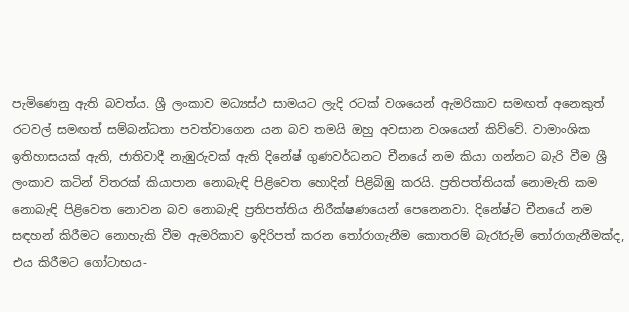පැමිණෙනු ඇති බවත්ය. ශ්‍රී ලංකාව මධ්‍යස්ථ සාමයට ලැදි රටක් වශයෙන් ඇමරිකාව සමඟත් අනෙකුත් රටවල් සමඟත් සම්බන්ධතා පවත්වාගෙන යන බව තමයි ඔහු අවසාන වශයෙන් කිව්වේ. වාමාංශික ඉතිහාසයක් ඇති, ජාතිවාදී නැඹුරුවක් ඇති දිනේෂ් ගුණවර්ධනට චීනයේ නම කියා ගන්නට බැරි වීම ශ්‍රී ලංකාව කටින් විතරක් කියාපාන නොබැඳි පිළිවෙත හොදින් පිළිබිඹු කරයි. ප්‍රතිපත්තියක් නොමැති කම නොබැඳි පිළිවෙත නොවන බව නොබැඳි ප්‍රතිපත්තිය නිරීක්ෂණයෙන් පෙනෙනවා. දිනේෂ්ට චීනයේ නම සඳහන් කිරීමට නොහැකි වීම ඇමරිකාව ඉදිරිපත් කරන තෝරාගැනීම කොතරම් බැරෑරුම් තෝරාගැනීමක්ද, එය කිරීමට ගෝටාභය-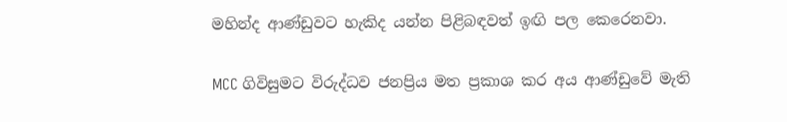මහින්ද ආණ්ඩුවට හැකිද යන්න පිළිබඳවත් ඉඟි පල කෙරෙනවා.

MCC ගිවිසුමට විරුද්ධව ජනප්‍රිය මත ප්‍රකාශ කර අය ආණ්ඩුවේ මැති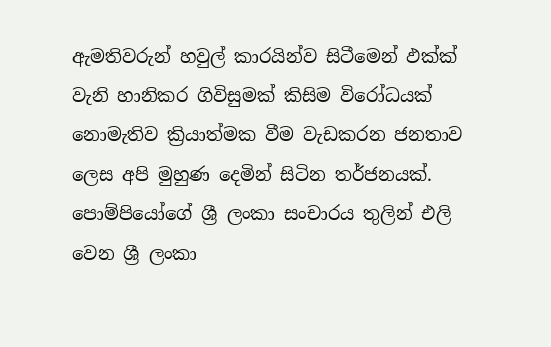ඇමතිවරුන් හවුල් කාරයින්ව සිටීමෙන් ඵක්‍ක්‍ වැනි හානිකර ගිවිසුමක් කිසිම විරෝධයක් නොමැතිව ක්‍රියාත්මක වීම වැඩකරන ජනතාව ලෙස අපි මුහුණ දෙමින් සිටින තර්ජනයක්. පොම්පියෝගේ ශ්‍රී ලංකා සංචාරය තුලින් එලි වෙන ශ්‍රී ලංකා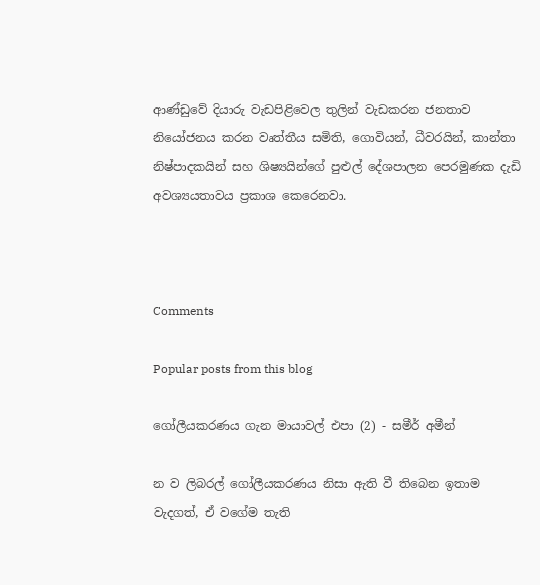ආණ්ඩුවේ දියාරු වැඩපිළිවෙල තුලින් වැඩකරන ජනතාව නියෝජනය කරන වෘත්තීය සමිති, ගොවියන්, ධීවරයින්, කාන්තා නිෂ්පාදකයින් සහ ශිෂ්‍යයින්ගේ පුළුල් දේශපාලන පෙරමුණක දැඩි අවශ්‍යයතාවය ප්‍රකාශ කෙරෙනවා.



Comments

Popular posts from this blog

ගෝලීයකරණය ගැන මායාවල් එපා (2) - සමීර් අමීන්

න ව ලිබරල් ගෝලීයකරණය නිසා ඇති වී තිබෙන ඉතාම වැදගත්, ඒ වගේම තැති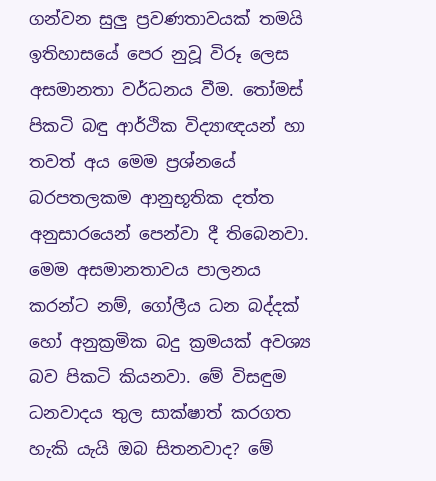ගන්වන සුලු ප්‍රවණතාවයක් තමයි ඉතිහාසයේ පෙර නුවූ විරූ ලෙස අසමානතා වර්ධනය වීම. තෝමස් පිකටි බඳු ආර්ථික විද්‍යාඥයන් හා තවත් අය මෙම ප්‍රශ්නයේ බරපතලකම ආනුභූතික දත්ත අනුසාරයෙන් පෙන්වා දී තිබෙනවා. මෙම අසමානතාවය පාලනය කරන්ට නම්, ගෝලීය ධන බද්දක් හෝ අනුක්‍රමික බදු ක්‍රමයක් අවශ්‍ය බව පිකටි කියනවා. මේ විසඳුම ධනවාදය තුල සාක්ෂාත් කරගත හැකි යැයි ඔබ සිතනවාද? මේ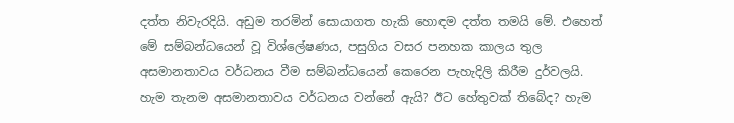දත්ත නිවැරදියි. අඩුම තරමින් සොයාගත හැකි හොඳම දත්ත තමයි මේ. එහෙත් මේ සම්බන්ධයෙන් වූ විශ්ලේෂණය, පසුගිය වසර පනහක කාලය තුල අසමානතාවය වර්ධනය වීම සම්බන්ධයෙන් කෙරෙන පැහැදිලි කිරීම දුර්වලයි. හැම තැනම අසමානතාවය වර්ධනය වන්නේ ඇයි? ඊට හේතුවක් තිබේද? හැම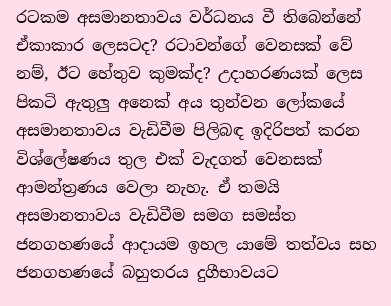රටකම අසමානතාවය වර්ධනය වී තිබෙන්නේ ඒකාකාර ලෙසටද? රටාවන්ගේ වෙනසක් වේ නම්, ඊට හේතුව කුමක්ද? උදාහරණයක් ලෙස පිකටි ඇතුලු අනෙක් අය තුන්වන ලෝකයේ අසමානතාවය වැඩිවීම පිලිබඳ ඉදිරිපත් කරන විශ්ලේෂණය තුල එක් වැදගත් වෙනසක් ආමන්ත්‍රණය වෙලා නැහැ. ඒ තමයි අසමානතාවය වැඩිවීම සමග සමස්ත ජනගහණයේ ආදායම ඉහල යාමේ තත්වය සහ ජනගහණයේ බහුතරය දුගීභාවයට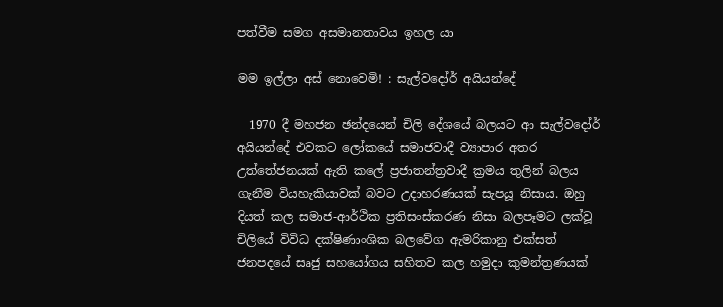පත්වීම සමග අසමානතාවය ඉහල යා

මම ඉල්ලා අස් නොවෙමි! : සැල්වදෝර් අයියන්දේ

  1970 දී මහජන ඡන්දයෙන් චිලි දේශයේ බලයට ආ සැල්වදෝර් අයියන්දේ එවකට ලෝකයේ සමාජවාදී ව්‍යාපාර අතර උත්තේජනයක් ඇති කලේ ප්‍රජාතන්ත්‍රවාදී ක්‍රමය තුලින් බලය ගැනීම වියහැකියාවක් බවට උදාහරණයක් සැපයූ නිසාය. ඔහු දියත් කල සමාජ-ආර්ථික ප්‍රතිසංස්කරණ නිසා බලපෑමට ලක්වූ චිලියේ විවිධ දක්ෂිණාංශික බලවේග ඇමරිකානු එක්සත් ජනපදයේ සෘජු සහයෝගය සහිතව කල හමුදා කුමන්ත්‍රණයක්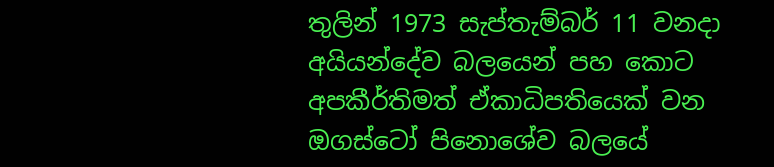තුලින් 1973 සැප්තැම්බර් 11 වනදා අයියන්දේව බලයෙන් පහ කොට අපකීර්තිමත් ඒකාධිපතියෙක් වන ඔගස්ටෝ පිනොශේව බලයේ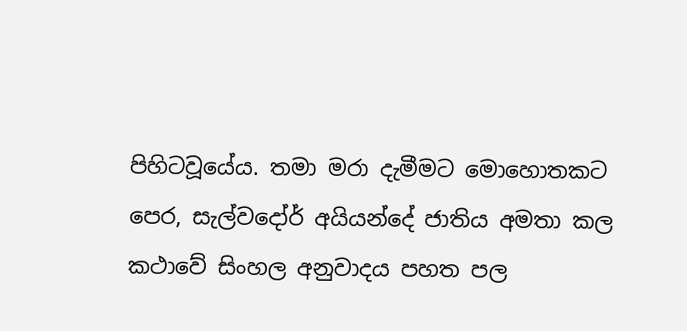පිහිටවූයේය. තමා මරා දැමීමට මොහොතකට පෙර, සැල්වදෝර් අයියන්දේ ජාතිය අමතා කල කථාවේ සිංහල අනුවාදය පහත පල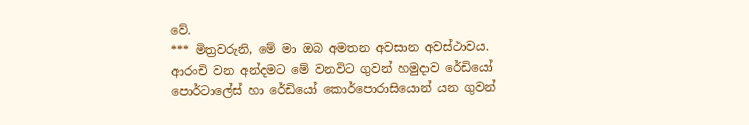වේ.                                                                                      *** මිත්‍රවරුනි, මේ මා ඔබ අමතන අවසාන අවස්ථාවය. ආරංචි වන අන්දමට මේ වනවිට ගුවන් හමුදාව රේඩියෝ පොර්ටාලේස් හා රේඩියෝ කොර්පොරාසියොන් යන ගුවන්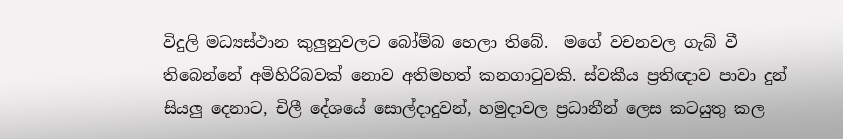විදුලි මධ්‍යස්ථාන කුලුනුවලට බෝම්බ හෙලා තිබේ.  මගේ වචනවල ගැබ් වී තිබෙන්නේ අමිහිරිබවක් නොව අතිමහත් කනගාටුවකි. ස්වකීය ප්‍රතිඥාව පාවා දුන් සියලු දෙනාට, චිලී දේශයේ සොල්දාදුවන්, හමුදාවල ප්‍රධානීන් ලෙස කටයුතු කල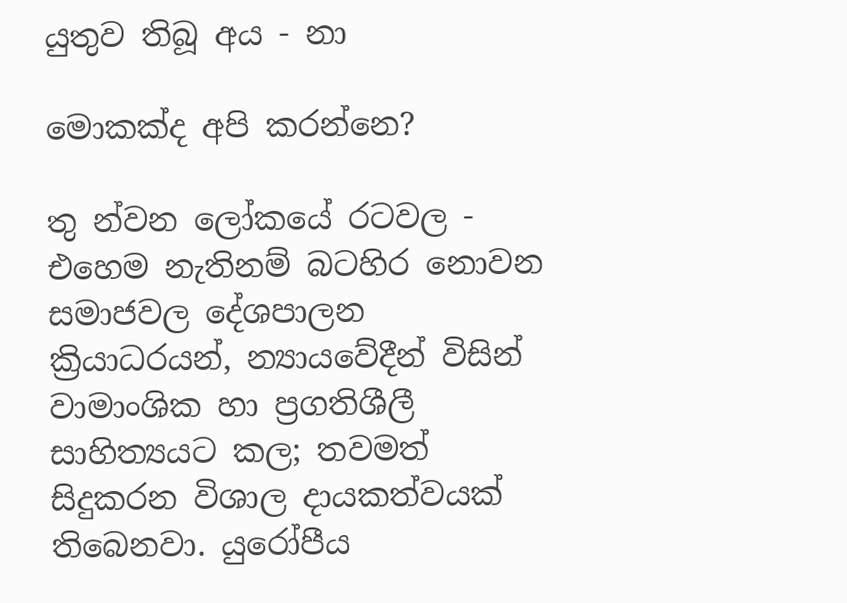යුතුව තිබූ අය - නා

මොකක්ද අපි කරන්නෙ?

තු න්වන ලෝකයේ රටවල - එහෙම නැතිනම් බටහිර න‍ොවන සමාජවල දේශපාලන ක්‍රියාධරයන්, න්‍යායවේදීන් විසින් වාමාංශික හා ප්‍රගතිශීලී සාහිත්‍යයට කල; තවමත් සිදුකරන විශාල දායකත්වයක් තිබෙනවා. යුරෝපීය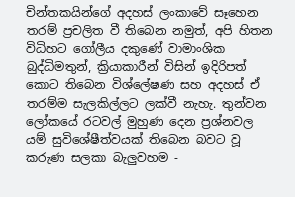චින්තකයින්ගේ අදහස් ලංකාවේ සෑහෙන තරම් ප්‍රචලිත වී තිබෙන නමුත්, අපි හිතන විධිහට ගෝලීය දකුණේ වාමාංශික බුද්ධිමතුන්, ක්‍රියාකාරීන් විසින් ඉදිරිපත් කොට තිබෙන වි‍ශ්ලේෂණ සහ අදහස් ඒ තරම්ම සැලකිල්ලට ලක්වී නැහැ. තුන්වන ලෝකයේ රටවල් මුහුණ දෙන ප්‍රශ්නවල යම් සුවිශේෂීත්වයක් තිබෙන බවට වූ කරුණ සලකා බැලුවහම -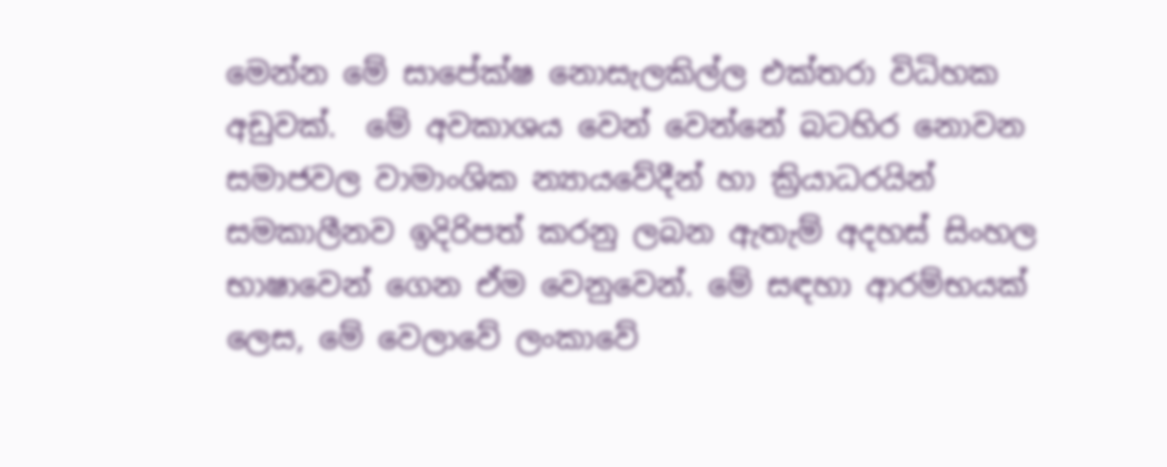මෙන්න මේ සාපේක්ෂ නොසැලකිල්ල එක්තරා විධිහක අඩුවක්.  මේ අවකාශය වෙන් වෙන්නේ බටහිර නොවන සමාජවල වාමාංශික න්‍යායවේදීන් හා ක්‍රියාධරයින් සමකාලීනව ඉදිරිපත් කරනු ලබන ඇතැම් අදහස් සිංහල භාෂාවෙන් ගෙන ඒම වෙනුවෙන්. මේ සඳහා ආරම්භයක් ලෙස, මේ වෙලාවේ ලංකාවේ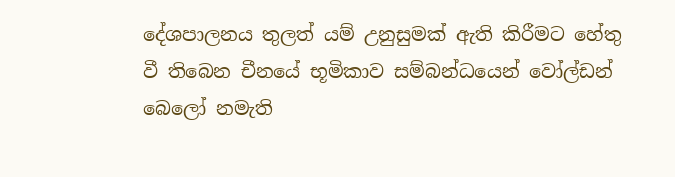දේශපාලනය තුලත් යම් උනුසුමක් ඇති කිරීමට හේතු වී තිබෙන චීනයේ භූමිකාව සම්බන්ධයෙන් වෝල්ඩන් බෙලෝ නමැති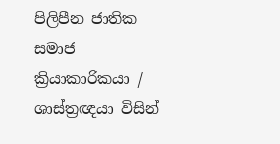පිලිපීන ජාතික සමාජ ක්‍රියාකාරිකයා / ශාස්ත්‍රඥයා විසින්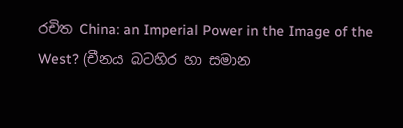රචිත China: an Imperial Power in the Image of the West? (චීනය බටහිර හා සමාන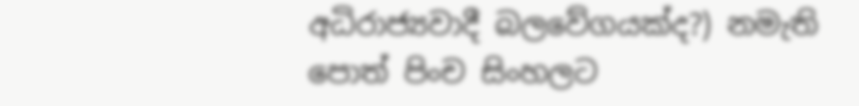අධිරාජ්‍යවාදී බලවේගයක්ද?) නමැති පොත් පිංච සිංහලට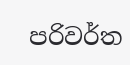පරිවර්ත